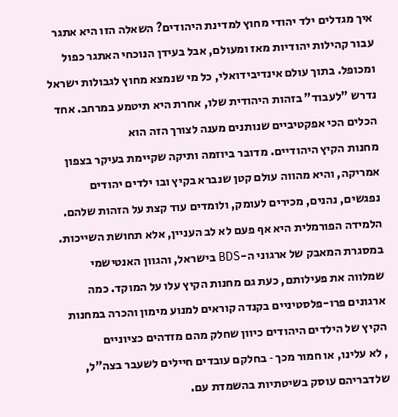איך מגדלים ילד יהודי מחוץ למדינת היהודים? השאלה הזו היא אתגר עבור קהילות יהודיות מאז ומעולם, אבל בעידן הנוכחי האתגר כפול ומכופל. בתוך עולם אינדיבידואלי, כל מי שנמצא מחוץ לגבולות ישראל נדרש "לעבוד" בזהות היהודית שלו, אחרת היא תיטמע במרחב. אחד הכלים הכי אפקטיביים שנותנים מענה לצורך הזה הוא
מחנות הקיץ היהודיים. מדובר ביוזמה ותיקה שקיימת בעיקר בצפון אמריקה, והיא מהווה עולם קטן שנברא בקיץ ובו ילדים יהודים נפגשים, נהנים, מכירים לעומק, ולומדים עוד קצת על הזהות שלהם. הלמידה הפורמלית היא אף פעם לא לב העניין, אלא תחושת השייכות.
במסגרת המאבק של ארגוני ה-BDS בישראל, והגוון האנטישמי שמלווה את פעילותם, כעת גם מחנות הקיץ עלו על המוקד. כמה ארגונים פרו-פלסטיניים בקנדה קוראים למנוע מימון והכרה במחנות הקיץ של הילדים היהודים כיוון שחלק מהם מזדהים כציוניים
, לא עלינו, או חמור מכך ‑ בחלקם עובדים חיילים לשעבר בצה"ל, שלדבריהם עוסק בשיטתיות בהשמדת עם.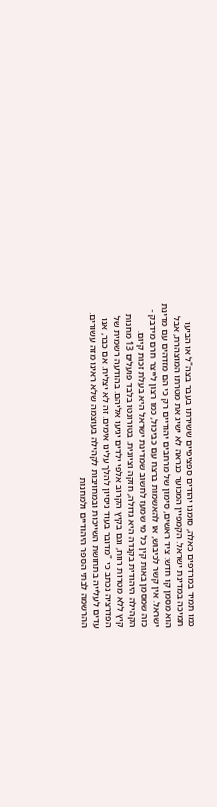כמו תמיד במרדפים כאלה, סומנו יהודים ספציפיים ששירתו בעבר בצה"ל או הביעו תמיכה במדינת ישראל. הקמפיין המכוער כנראה לא ישיג את מטרתו המוצהרת, אבל הוא מסמן קו חדש: ציד ראשים, סימון של מרחבים יהודיים רק כי הם מזדהים עם מדינת ישראל. אין קשר לכיבוש, או להאשמות ברצח עם כביכול, כמו רצון לייצר חרם מידבק ‑ כזה שמסמן באות קין כל מי שמעז לחשוב שמדינת ישראל היא בעלת זכות קיום.
הקהילה היהודית בקנדה היא גדולה, חזקה וציונית. בטורונטו בלבד פועלים 13 מחנות קיץ ללא מטרות רווח, וגם בקיץ הקרוב אלפי ילדים יגיעו אליהם. בהודעה רשמית של הפדרציה נכתב כי "מדובר בעוד ניסיון להלך עלינו אימים. זה לא יצליח. אם כבר, אנו עדים לעלייה בתחושת השייכות ובמחויבות לקהילה בעוצמה שלא ראינו מזה עשורים. ההרשמה לבתי הספר היהודיים ולמחנות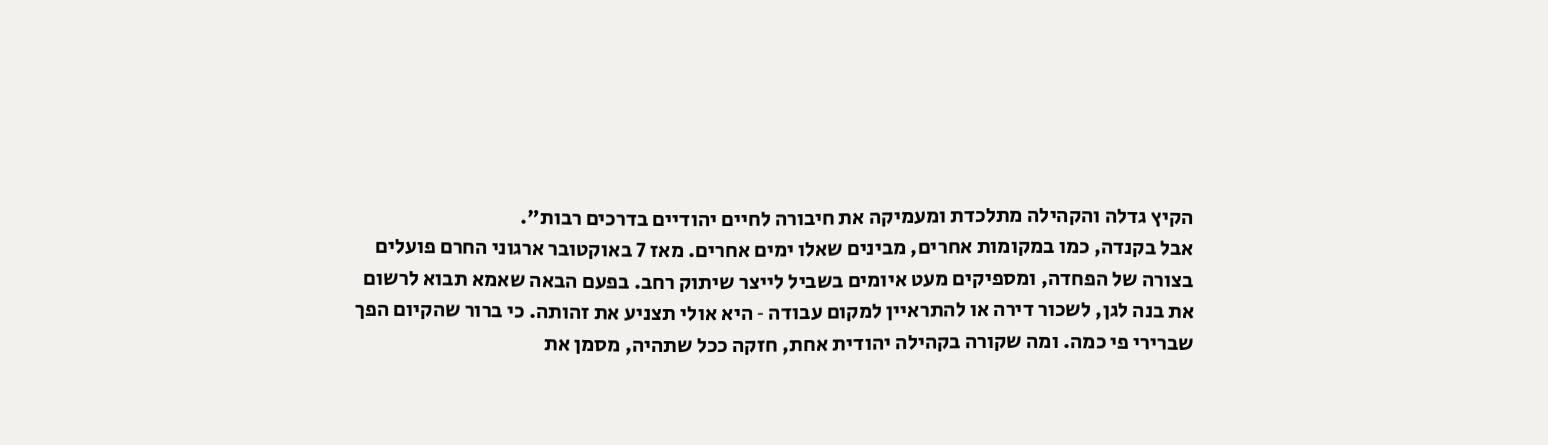הקיץ גדלה והקהילה מתלכדת ומעמיקה את חיבורה לחיים יהודיים בדרכים רבות".
אבל בקנדה, כמו במקומות אחרים, מבינים שאלו ימים אחרים. מאז 7 באוקטובר ארגוני החרם פועלים בצורה של הפחדה, ומספיקים מעט איומים בשביל לייצר שיתוק רחב. בפעם הבאה שאמא תבוא לרשום את בנה לגן, לשכור דירה או להתראיין למקום עבודה ‑ היא אולי תצניע את זהותה. כי ברור שהקיום הפך שברירי פי כמה. ומה שקורה בקהילה יהודית אחת, חזקה ככל שתהיה, מסמן את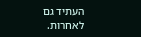העתיד גם לאחרות.